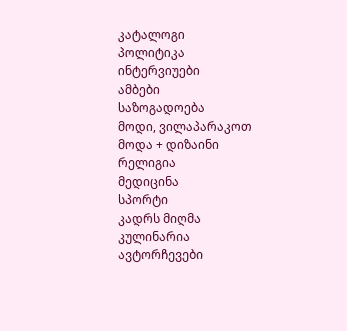კატალოგი
პოლიტიკა
ინტერვიუები
ამბები
საზოგადოება
მოდი, ვილაპარაკოთ
მოდა + დიზაინი
რელიგია
მედიცინა
სპორტი
კადრს მიღმა
კულინარია
ავტორჩევები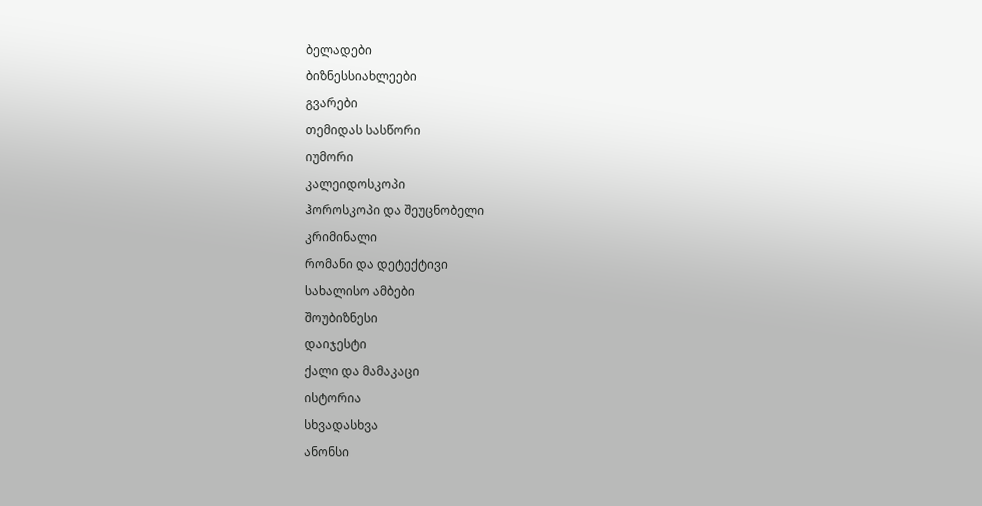ბელადები
ბიზნესსიახლეები
გვარები
თემიდას სასწორი
იუმორი
კალეიდოსკოპი
ჰოროსკოპი და შეუცნობელი
კრიმინალი
რომანი და დეტექტივი
სახალისო ამბები
შოუბიზნესი
დაიჯესტი
ქალი და მამაკაცი
ისტორია
სხვადასხვა
ანონსი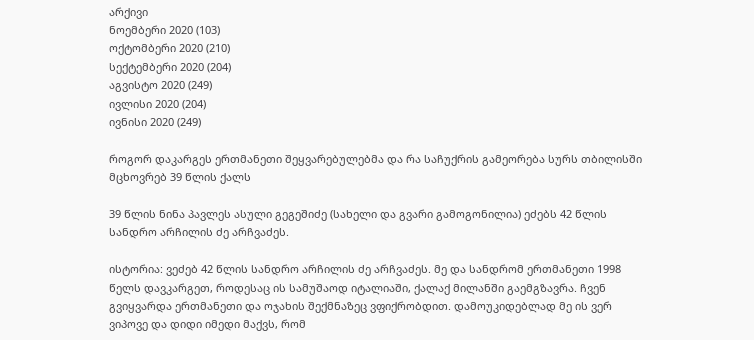არქივი
ნოემბერი 2020 (103)
ოქტომბერი 2020 (210)
სექტემბერი 2020 (204)
აგვისტო 2020 (249)
ივლისი 2020 (204)
ივნისი 2020 (249)

როგორ დაკარგეს ერთმანეთი შეყვარებულებმა და რა საჩუქრის გამეორება სურს თბილისში მცხოვრებ 39 წლის ქალს

39 წლის ნინა პავლეს ასული გეგეშიძე (სახელი და გვარი გამოგონილია) ეძებს 42 წლის სანდრო არჩილის ძე არჩვაძეს.

ისტორია: ვეძებ 42 წლის სანდრო არჩილის ძე არჩვაძეს. მე და სანდრომ ერთმანეთი 1998 წელს დავკარგეთ, როდესაც ის სამუშაოდ იტალიაში, ქალაქ მილანში გაემგზავრა. ჩვენ გვიყვარდა ერთმანეთი და ოჯახის შექმნაზეც ვფიქრობდით. დამოუკიდებლად მე ის ვერ ვიპოვე და დიდი იმედი მაქვს, რომ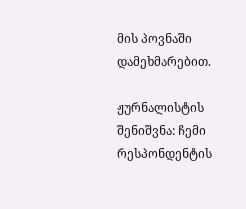მის პოვნაში დამეხმარებით.

ჟურნალისტის შენიშვნა: ჩემი რესპონდენტის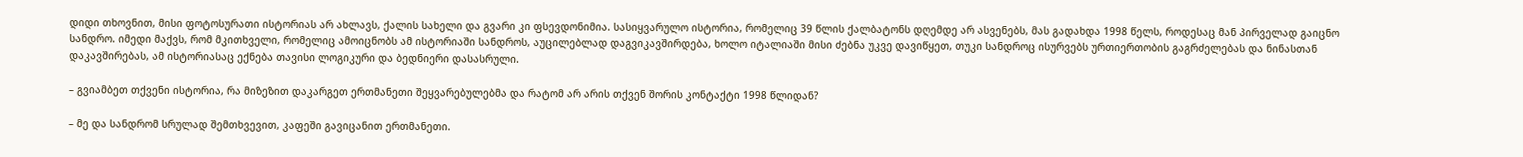დიდი თხოვნით, მისი ფოტოსურათი ისტორიას არ ახლავს, ქალის სახელი და გვარი კი ფსევდონიმია. სასიყვარულო ისტორია, რომელიც 39 წლის ქალბატონს დღემდე არ ასვენებს, მას გადახდა 1998 წელს, როდესაც მან პირველად გაიცნო სანდრო. იმედი მაქვს, რომ მკითხველი, რომელიც ამოიცნობს ამ ისტორიაში სანდროს, აუცილებლად დაგვიკავშირდება, ხოლო იტალიაში მისი ძებნა უკვე დავიწყეთ, თუკი სანდროც ისურვებს ურთიერთობის გაგრძელებას და ნინასთან დაკავშირებას, ამ ისტორიასაც ექნება თავისი ლოგიკური და ბედნიერი დასასრული.

– გვიამბეთ თქვენი ისტორია, რა მიზეზით დაკარგეთ ერთმანეთი შეყვარებულებმა და რატომ არ არის თქვენ შორის კონტაქტი 1998 წლიდან?

– მე და სანდრომ სრულად შემთხვევით, კაფეში გავიცანით ერთმანეთი.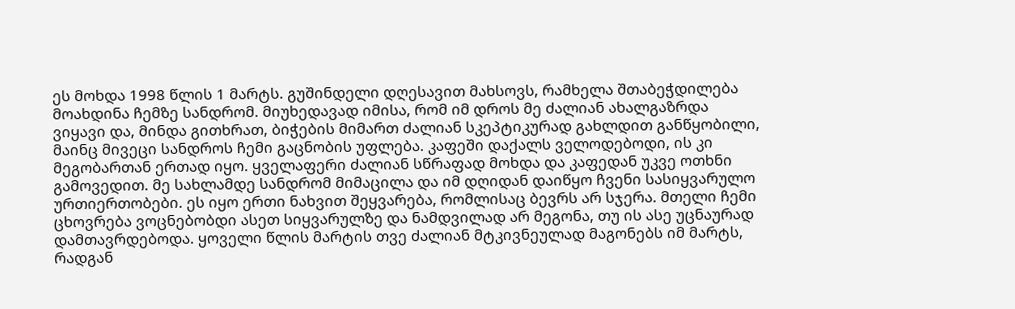ეს მოხდა 1998 წლის 1 მარტს. გუშინდელი დღესავით მახსოვს, რამხელა შთაბეჭდილება მოახდინა ჩემზე სანდრომ. მიუხედავად იმისა, რომ იმ დროს მე ძალიან ახალგაზრდა ვიყავი და, მინდა გითხრათ, ბიჭების მიმართ ძალიან სკეპტიკურად გახლდით განწყობილი, მაინც მივეცი სანდროს ჩემი გაცნობის უფლება. კაფეში დაქალს ველოდებოდი, ის კი მეგობართან ერთად იყო. ყველაფერი ძალიან სწრაფად მოხდა და კაფედან უკვე ოთხნი გამოვედით. მე სახლამდე სანდრომ მიმაცილა და იმ დღიდან დაიწყო ჩვენი სასიყვარულო ურთიერთობები. ეს იყო ერთი ნახვით შეყვარება, რომლისაც ბევრს არ სჯერა. მთელი ჩემი ცხოვრება ვოცნებობდი ასეთ სიყვარულზე და ნამდვილად არ მეგონა, თუ ის ასე უცნაურად დამთავრდებოდა. ყოველი წლის მარტის თვე ძალიან მტკივნეულად მაგონებს იმ მარტს, რადგან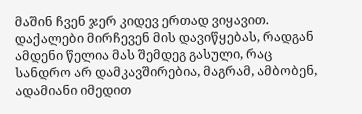მაშინ ჩვენ ჯერ კიდევ ერთად ვიყავით. დაქალები მირჩევენ მის დავიწყებას, რადგან ამდენი წელია მას შემდეგ გასული, რაც სანდრო არ დამკავშირებია, მაგრამ, ამბობენ, ადამიანი იმედით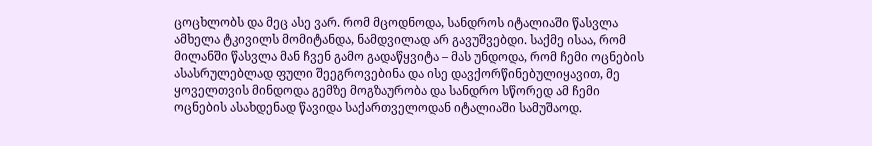ცოცხლობს და მეც ასე ვარ. რომ მცოდნოდა, სანდროს იტალიაში წასვლა ამხელა ტკივილს მომიტანდა, ნამდვილად არ გავუშვებდი. საქმე ისაა, რომ მილანში წასვლა მან ჩვენ გამო გადაწყვიტა – მას უნდოდა, რომ ჩემი ოცნების ასასრულებლად ფული შეეგროვებინა და ისე დავქორწინებულიყავით, მე ყოველთვის მინდოდა გემზე მოგზაურობა და სანდრო სწორედ ამ ჩემი ოცნების ასახდენად წავიდა საქართველოდან იტალიაში სამუშაოდ.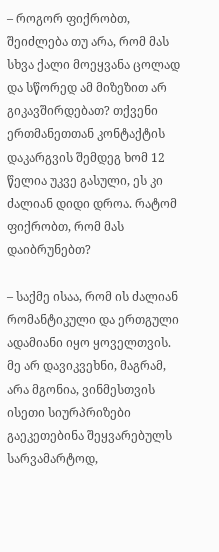– როგორ ფიქრობთ, შეიძლება თუ არა, რომ მას სხვა ქალი მოეყვანა ცოლად და სწორედ ამ მიზეზით არ გიკავშირდებათ? თქვენი ერთმანეთთან კონტაქტის დაკარგვის შემდეგ ხომ 12 წელია უკვე გასული, ეს კი ძალიან დიდი დროა. რატომ ფიქრობთ, რომ მას დაიბრუნებთ?

– საქმე ისაა, რომ ის ძალიან რომანტიკული და ერთგული ადამიანი იყო ყოველთვის. მე არ დავიკვეხნი, მაგრამ, არა მგონია, ვინმესთვის ისეთი სიურპრიზები გაეკეთებინა შეყვარებულს სარვამარტოდ,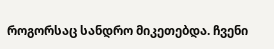როგორსაც სანდრო მიკეთებდა. ჩვენი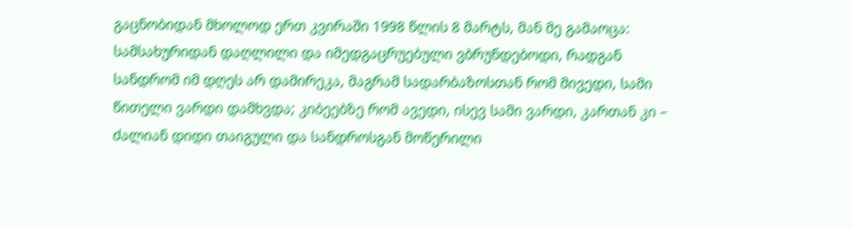გაცნობიდან მხოლოდ ერთ კვირაში 1998 წლის 8 მარტს, მან მე გამაოცა: სამსახურიდან დაღლილი და იმედგაცრუებული ვბრუნდებოდი, რადგან სანდრომ იმ დღეს არ დამირეკა, მაგრამ სადარბაზოსთან რომ მივედი, სამი წითელი ვარდი დამხვდა; კიბეებზე რომ ავედი, ისევ სამი ვარდი, კართან კი – ძალიან დიდი თაიგული და სანდროსგან მოწერილი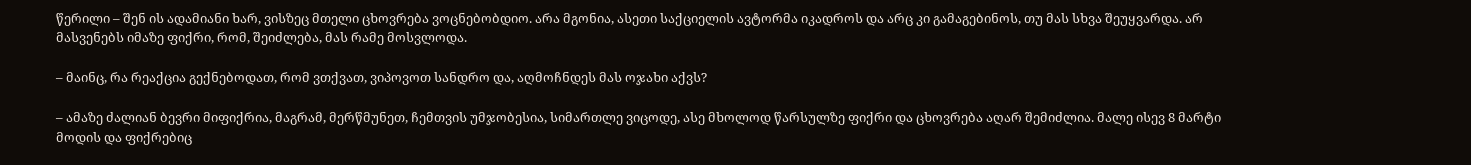წერილი – შენ ის ადამიანი ხარ, ვისზეც მთელი ცხოვრება ვოცნებობდიო. არა მგონია, ასეთი საქციელის ავტორმა იკადროს და არც კი გამაგებინოს, თუ მას სხვა შეუყვარდა. არ მასვენებს იმაზე ფიქრი, რომ, შეიძლება, მას რამე მოსვლოდა.

– მაინც, რა რეაქცია გექნებოდათ, რომ ვთქვათ, ვიპოვოთ სანდრო და, აღმოჩნდეს მას ოჯახი აქვს?

– ამაზე ძალიან ბევრი მიფიქრია, მაგრამ, მერწმუნეთ, ჩემთვის უმჯობესია, სიმართლე ვიცოდე, ასე მხოლოდ წარსულზე ფიქრი და ცხოვრება აღარ შემიძლია. მალე ისევ 8 მარტი მოდის და ფიქრებიც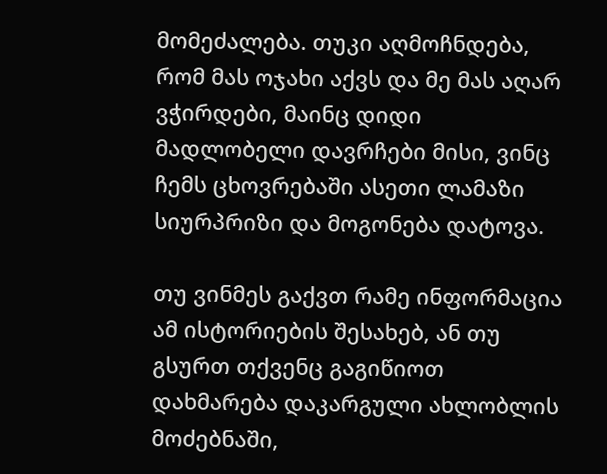მომეძალება. თუკი აღმოჩნდება, რომ მას ოჯახი აქვს და მე მას აღარ ვჭირდები, მაინც დიდი მადლობელი დავრჩები მისი, ვინც ჩემს ცხოვრებაში ასეთი ლამაზი სიურპრიზი და მოგონება დატოვა.

თუ ვინმეს გაქვთ რამე ინფორმაცია ამ ისტორიების შესახებ, ან თუ გსურთ თქვენც გაგიწიოთ დახმარება დაკარგული ახლობლის მოძებნაში,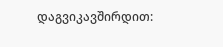დაგვიკავშირდით: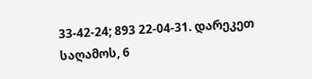33-42-24; 893 22-04-31. დარეკეთ საღამოს, 6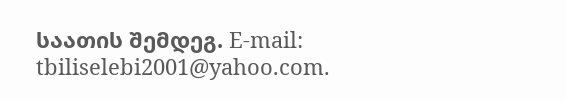საათის შემდეგ. E-mail: tbiliselebi2001@yahoo.com.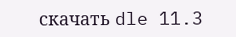скачать dle 11.3